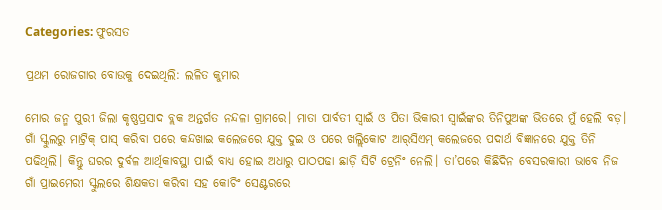Categories: ଫୁରସତ

ପ୍ରଥମ ରୋଜଗାର ବୋଉକୁ ଦେଇଥିଲି: ଲଳିତ କୁମାର

ମୋର ଜନ୍ମ ପୁରୀ ଜିଲା କୃଷ୍ଣପ୍ରସାଦ ବ୍ଲକ ଅନ୍ତର୍ଗତ ନନ୍ଦଳା ଗ୍ରାମରେ। ମାତା ପାର୍ବତୀ ସ୍ବାଇଁ ଓ ପିତା ଭିକାରୀ ସ୍ବାଇଁଙ୍କର ତିନିପୁଅଙ୍କ ଭିତରେ ମୁଁ ହେଲି ବଡ଼। ଗାଁ ସ୍କୁଲରୁ ମାଟ୍ରିକ୍‌ ପାସ୍‌ କରିବା ପରେ କନ୍ଦଖାଇ କଲେଜରେ ଯୁକ୍ତ ଦୁଇ ଓ ପରେ ଖଲ୍ଲିକୋଟ ଆର୍‌ସିଏମ୍‌ କଲେଜରେ ପଦାର୍ଥ ବିଜ୍ଞାନରେ ଯୁକ୍ତ ତିନି ପଢିଥିଲି। କିନ୍ତୁ ଘରର ଦୁର୍ବଳ ଆର୍ଥିକାବସ୍ଥା ପାଇଁ ବାଧ୍ୟ ହୋଇ ଅଧାରୁ ପାଠପଢା ଛାଡ଼ି ସିଟି ଟ୍ରେନିଂ ନେଲି। ତା’ପରେ କିଛିଦିନ ବେସରକାରୀ ଭାବେ ନିଜ ଗାଁ ପ୍ରାଇମେରୀ ସ୍କୁଲରେ ଶିକ୍ଷକତା କରିବା ସହ କୋଚିଂ ସେଣ୍ଟରରେ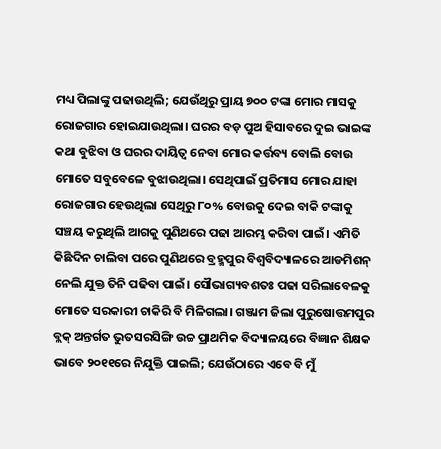ମଧ୍ୟ ପିଲାଙ୍କୁ ପଢାଉଥିଲି; ଯେଉଁଥିରୁ ପ୍ରାୟ ୭୦୦ ଟଙ୍କା ମୋର ମାସକୁ ରୋଜଗାର ହୋଇଯାଉଥିଲା। ଘରର ବଡ଼ ପୁଅ ହିସାବରେ ଦୁଇ ଭାଇଙ୍କ କଥା ବୁଝିବା ଓ ଘରର ଦାୟିତ୍ୱ ନେବା ମୋର କର୍ତ୍ତବ୍ୟ ବୋଲି ବୋଉ ମୋତେ ସବୁବେଳେ ବୁଝାଉଥିଲା। ସେଥିପାଇଁ ପ୍ରତିମାସ ମୋର ଯାହା ରୋଜଗାର ହେଉଥିଲା ସେଥିରୁ ୮୦% ବୋଉକୁ ଦେଇ ବାକି ଟଙ୍କାକୁ ସଞ୍ଚୟ କରୁଥିଲି ଆଗକୁ ପୁଣିଥରେ ପଢା ଆରମ୍ଭ କରିବା ପାଇଁ। ଏମିତି କିଛିଦିନ ଚାଲିବା ପରେ ପୁଣିଥରେ ବ୍ରହ୍ମପୁର ବିଶ୍ୱବିଦ୍ୟାଳରେ ଆଡମିଶନ୍‌ ନେଲି ଯୁକ୍ତ ତିନି ପଢିବା ପାଇଁ। ସୌଭାଗ୍ୟବଶତଃ ପଢା ସରିଲାବେଳକୁ ମୋତେ ସରକାରୀ ଚାକିରି ବି ମିଳିଗଲା। ଗଞ୍ଜାମ ଜିଲା ପୁରୁଷୋତ୍ତମପୁର ବ୍ଲକ୍‌ ଅନ୍ତର୍ଗତ ଭୁତସରସିଙ୍ଗି ଉଚ୍ଚ ପ୍ରାଥମିକ ବିଦ୍ୟାଳୟରେ ବିଜ୍ଞାନ ଶିକ୍ଷକ ଭାବେ ୨୦୧୧ରେ ନିଯୁକ୍ତି ପାଇଲି; ଯେଉଁଠାରେ ଏବେ ବି ମୁଁ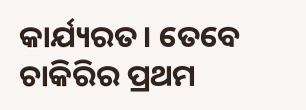କାର୍ଯ୍ୟରତ। ତେବେ ଚାକିରିର ପ୍ରଥମ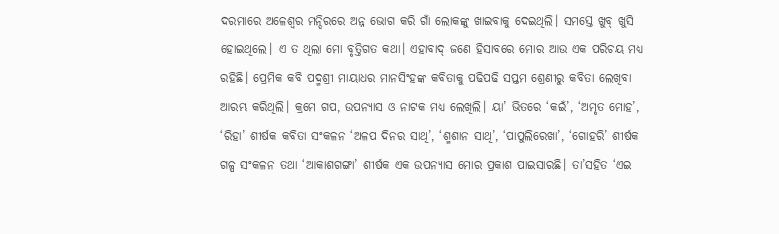ଦରମାରେ ଅଳେଶ୍ୱର ମନ୍ଦିରରେ ଅନ୍ନ ଭୋଗ କରି ଗାଁ ଲୋକଙ୍କୁ ଖାଇବାକୁ ଦେଇଥିଲି। ସମସ୍ତେ ଖୁବ୍‌ ଖୁସି ହୋଇଥିଲେ। ଏ ତ ଥିଲା ମୋ ବୃତ୍ତିଗତ କଥା। ଏହାବାଦ୍‌ ଜଣେ ହିସାବରେ ମୋର ଆଉ ଏକ ପରିଚୟ ମଧ୍ୟ ରହିଛି। ପ୍ରେମିକ କବି ପଦ୍ମଶ୍ରୀ ମାୟାଧର ମାନସିଂହଙ୍କ କବିତାକୁ ପଢିପଢି ସପ୍ତମ ଶ୍ରେଣୀରୁ କବିତା ଲେଖିବା ଆରମ୍ଭ କରିଥିଲି। କ୍ରମେ ଗପ, ଉପନ୍ୟାସ ଓ ନାଟକ ମଧ୍ୟ ଲେଖିଲି। ୟା’ ଭିତରେ ‘କଇଁ’, ‘ଅମୃତ ମୋହ’, ‘ରିହା’ ଶୀର୍ଷକ କବିତା ସଂକଳନ ‘ଅଳପ ଦିନର ସାଥି’, ‘ଶ୍ମଶାନ ସାଥି’, ‘ପାପୁଲିରେଖା’, ‘ଗୋହରି’ ଶୀର୍ଷକ ଗଳ୍ପ ସଂକଳନ ତଥା ‘ଆକାଶଗଙ୍ଗା’ ଶୀର୍ଷକ ଏକ ଉପନ୍ୟାସ ମୋର ପ୍ରକାଶ ପାଇସାରଛି। ତା’ସହିତ ‘ଏଇ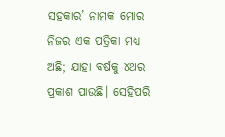ସହକାର’ ନାମକ ମୋର ନିଜର ଏକ ପତ୍ରିକା ମଧ୍ୟ ଅଛି; ଯାହା ବର୍ଷକୁ ୪ଥର ପ୍ରକାଶ ପାଉଛି। ସେହିପରି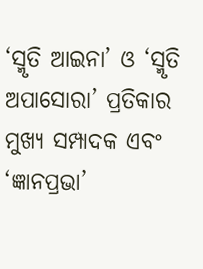‘ସ୍ମୃତି ଆଇନା’ ଓ ‘ସ୍ମୃତି ଅପାସୋରା’ ପ୍ରତିକାର ମୁଖ୍ୟ ସମ୍ପାଦକ ଏବଂ ‘ଜ୍ଞାନପ୍ରଭା’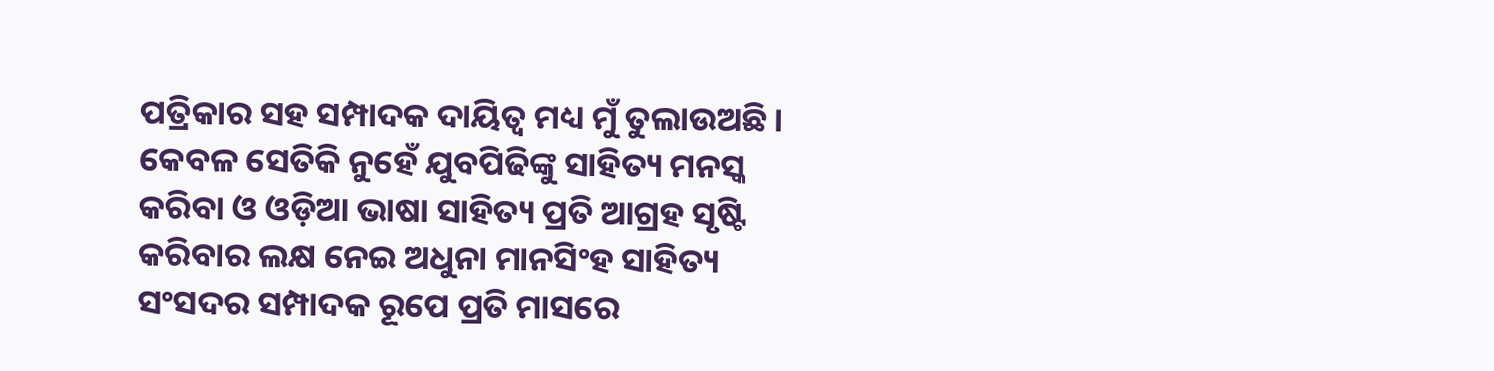ପତ୍ରିକାର ସହ ସମ୍ପାଦକ ଦାୟିତ୍ୱ ମଧ୍ୟ ମୁଁ ତୁଲାଉଅଛି। କେବଳ ସେତିକି ନୁହେଁ ଯୁବପିଢିଙ୍କୁ ସାହିତ୍ୟ ମନସ୍କ କରିବା ଓ ଓଡ଼ିଆ ଭାଷା ସାହିତ୍ୟ ପ୍ରତି ଆଗ୍ରହ ସୃଷ୍ଟି କରିବାର ଲକ୍ଷ ନେଇ ଅଧୁନା ମାନସିଂହ ସାହିତ୍ୟ ସଂସଦର ସମ୍ପାଦକ ରୂପେ ପ୍ରତି ମାସରେ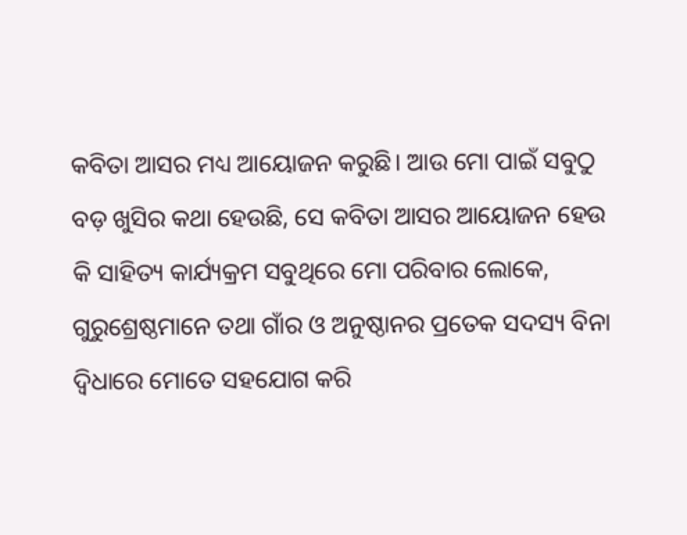କବିତା ଆସର ମଧ୍ୟ ଆୟୋଜନ କରୁଛି। ଆଉ ମୋ ପାଇଁ ସବୁଠୁ ବଡ଼ ଖୁସିର କଥା ହେଉଛି, ସେ କବିତା ଆସର ଆୟୋଜନ ହେଉ କି ସାହିତ୍ୟ କାର୍ଯ୍ୟକ୍ରମ ସବୁଥିରେ ମୋ ପରିବାର ଲୋକେ, ଗୁରୁଶ୍ରେଷ୍ଠମାନେ ତଥା ଗାଁର ଓ ଅନୁଷ୍ଠାନର ପ୍ରତେକ ସଦସ୍ୟ ବିନା ଦ୍ବିଧାରେ ମୋତେ ସହଯୋଗ କରି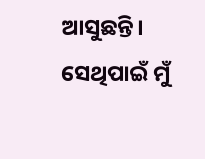ଆସୁଛନ୍ତି। ସେଥିପାଇଁ ମୁଁ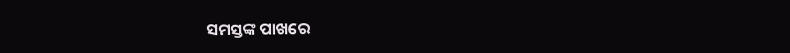ସମସ୍ତଙ୍କ ପାଖରେ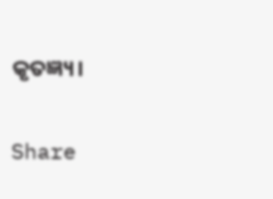କୃତଜ୍ଞ୍ୟ।

Share